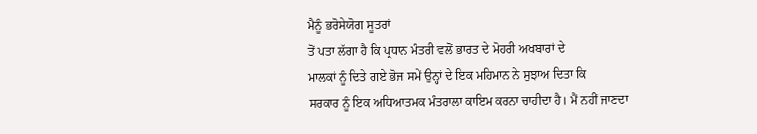ਮੈਨੂੰ ਭਰੋਸੇਯੋਗ ਸੂਤਰਾਂ
ਤੋਂ ਪਤਾ ਲੱਗਾ ਹੈ ਕਿ ਪ੍ਰਧਾਨ ਮੰਤਰੀ ਵਲੋਂ ਭਾਰਤ ਦੇ ਮੋਹਰੀ ਅਖਬਾਰਾਂ ਦੇ
ਮਾਲਕਾਂ ਨੂੰ ਦਿਤੇ ਗਏ ਭੋਜ ਸਮੇਂ ਉਨ੍ਹਾਂ ਦੇ ਇਕ ਮਹਿਮਾਨ ਨੇ ਸੁਝਾਅ ਦਿਤਾ ਕਿ
ਸਰਕਾਰ ਨੂੰ ਇਕ ਅਧਿਆਤਮਕ ਮੰਤਰਾਲਾ ਕਾਇਮ ਕਰਨਾ ਚਾਹੀਦਾ ਹੈ। ਮੈਂ ਨਹੀਂ ਜਾਣਦਾ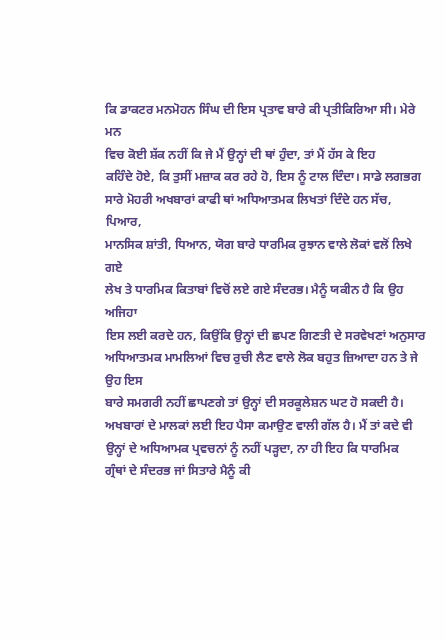ਕਿ ਡਾਕਟਰ ਮਨਮੋਹਨ ਸਿੰਘ ਦੀ ਇਸ ਪ੍ਰਤਾਵ ਬਾਰੇ ਕੀ ਪ੍ਰਤੀਕਿਰਿਆ ਸੀ। ਮੇਰੇ ਮਨ
ਵਿਚ ਕੋਈ ਸ਼ੱਕ ਨਹੀਂ ਕਿ ਜੇ ਮੈਂ ਉਨ੍ਹਾਂ ਦੀ ਥਾਂ ਹੁੰਦਾ, ਤਾਂ ਮੈਂ ਹੱਸ ਕੇ ਇਹ
ਕਹਿੰਦੇ ਹੋਏ, ਕਿ ਤੁਸੀਂ ਮਜ਼ਾਕ ਕਰ ਰਹੇ ਹੋ, ਇਸ ਨੂੰ ਟਾਲ ਦਿੰਦਾ। ਸਾਡੇ ਲਗਭਗ
ਸਾਰੇ ਮੋਹਰੀ ਅਖਬਾਰਾਂ ਕਾਫੀ ਥਾਂ ਅਧਿਆਤਮਕ ਲਿਖਤਾਂ ਦਿੰਦੇ ਹਨ ਸੱਚ, ਪਿਆਰ,
ਮਾਨਸਿਕ ਸ਼ਾਂਤੀ, ਧਿਆਨ, ਯੋਗ ਬਾਰੇ ਧਾਰਮਿਕ ਰੁਝਾਨ ਵਾਲੇ ਲੋਕਾਂ ਵਲੋਂ ਲਿਖੇ ਗਏ
ਲੇਖ ਤੇ ਧਾਰਮਿਕ ਕਿਤਾਬਾਂ ਵਿਚੋਂ ਲਏ ਗਏ ਸੰਦਰਭ। ਮੈਨੂੰ ਯਕੀਨ ਹੈ ਕਿ ਉਹ ਅਜਿਹਾ
ਇਸ ਲਈ ਕਰਦੇ ਹਨ, ਕਿਉਂਕਿ ਉਨ੍ਹਾਂ ਦੀ ਛਪਣ ਗਿਣਤੀ ਦੇ ਸਰਵੇਖਣਾਂ ਅਨੁਸਾਰ
ਅਧਿਆਤਮਕ ਮਾਮਲਿਆਂ ਵਿਚ ਰੁਚੀ ਲੈਣ ਵਾਲੇ ਲੋਕ ਬਹੁਤ ਜ਼ਿਆਦਾ ਹਨ ਤੇ ਜੇ ਉਹ ਇਸ
ਬਾਰੇ ਸਮਗਰੀ ਨਹੀਂ ਛਾਪਣਗੇ ਤਾਂ ਉਨ੍ਹਾਂ ਦੀ ਸਰਕੂਲੇਸ਼ਨ ਘਟ ਹੋ ਸਕਦੀ ਹੈ।
ਅਖਬਾਰਾਂ ਦੇ ਮਾਲਕਾਂ ਲਈ ਇਹ ਪੈਸਾ ਕਮਾਉਣ ਵਾਲੀ ਗੱਲ ਹੈ। ਮੈਂ ਤਾਂ ਕਦੇ ਵੀ
ਉਨ੍ਹਾਂ ਦੇ ਅਧਿਆਮਕ ਪ੍ਰਵਚਨਾਂ ਨੂੰ ਨਹੀਂ ਪੜ੍ਹਦਾ, ਨਾ ਹੀ ਇਹ ਕਿ ਧਾਰਮਿਕ
ਗ੍ਰੰਥਾਂ ਦੇ ਸੰਦਰਭ ਜਾਂ ਸਿਤਾਰੇ ਮੈਨੂੰ ਕੀ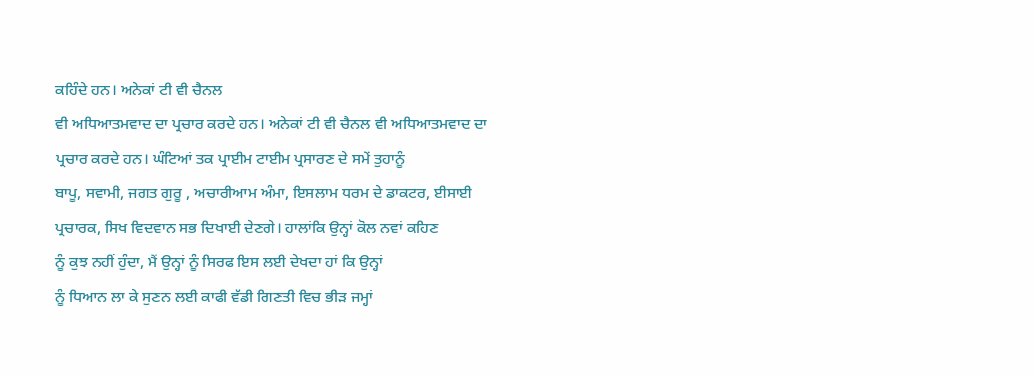ਕਹਿੰਦੇ ਹਨ। ਅਨੇਕਾਂ ਟੀ ਵੀ ਚੈਨਲ
ਵੀ ਅਧਿਆਤਮਵਾਦ ਦਾ ਪ੍ਰਚਾਰ ਕਰਦੇ ਹਨ। ਅਨੇਕਾਂ ਟੀ ਵੀ ਚੈਨਲ ਵੀ ਅਧਿਆਤਮਵਾਦ ਦਾ
ਪ੍ਰਚਾਰ ਕਰਦੇ ਹਨ। ਘੰਟਿਆਂ ਤਕ ਪ੍ਰਾਈਮ ਟਾਈਮ ਪ੍ਰਸਾਰਣ ਦੇ ਸਮੇਂ ਤੁਹਾਨੂੰ
ਬਾਪੂ, ਸਵਾਮੀ, ਜਗਤ ਗੁਰੂ , ਅਚਾਰੀਆਮ ਅੰਮਾ, ਇਸਲਾਮ ਧਰਮ ਦੇ ਡਾਕਟਰ, ਈਸਾਈ
ਪ੍ਰਚਾਰਕ, ਸਿਖ ਵਿਦਵਾਨ ਸਭ ਦਿਖਾਈ ਦੇਣਗੇ। ਹਾਲਾਂਕਿ ਉਨ੍ਹਾਂ ਕੋਲ ਨਵਾਂ ਕਹਿਣ
ਨੂੰ ਕੁਝ ਨਹੀਂ ਹੁੰਦਾ, ਮੈਂ ਉਨ੍ਹਾਂ ਨੂੰ ਸਿਰਫ ਇਸ ਲਈ ਦੇਖਦਾ ਹਾਂ ਕਿ ਉਨ੍ਹਾਂ
ਨੂੰ ਧਿਆਨ ਲਾ ਕੇ ਸੁਣਨ ਲਈ ਕਾਫੀ ਵੱਡੀ ਗਿਣਤੀ ਵਿਚ ਭੀੜ ਜਮ੍ਹਾਂ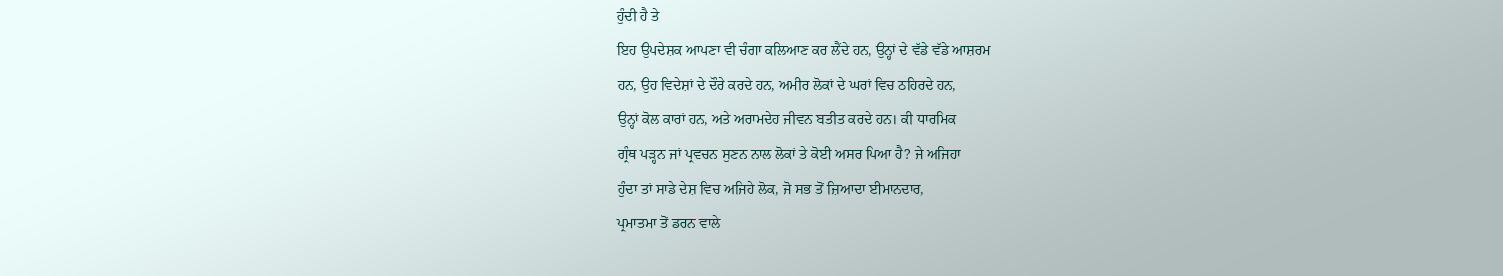ਹੁੰਦੀ ਹੈ ਤੇ
ਇਹ ਉਪਦੇਸ਼ਕ ਆਪਣਾ ਵੀ ਚੰਗਾ ਕਲਿਆਣ ਕਰ ਲੈਂਦੇ ਹਨ, ਉਨ੍ਹਾਂ ਦੇ ਵੱਡੇ ਵੱਡੇ ਆਸ਼ਰਮ
ਹਨ, ਉਹ ਵਿਦੇਸ਼ਾਂ ਦੇ ਦੌਰੇ ਕਰਦੇ ਹਨ, ਅਮੀਰ ਲੋਕਾਂ ਦੇ ਘਰਾਂ ਵਿਚ ਠਹਿਰਦੇ ਹਨ,
ਉਨ੍ਹਾਂ ਕੋਲ ਕਾਰਾਂ ਹਨ, ਅਤੇ ਅਰਾਮਦੇਹ ਜੀਵਨ ਬਤੀਤ ਕਰਦੇ ਹਨ। ਕੀ ਧਾਰਮਿਕ
ਗ੍ਰੰਥ ਪੜ੍ਹਨ ਜਾਂ ਪ੍ਰਵਚਨ ਸੁਣਨ ਨਾਲ ਲੋਕਾਂ ਤੇ ਕੋਈ ਅਸਰ ਪਿਆ ਹੈ? ਜੇ ਅਜਿਹਾ
ਹੁੰਦਾ ਤਾਂ ਸਾਡੇ ਦੇਸ਼ ਵਿਚ ਅਜਿਹੇ ਲੋਕ, ਜੋ ਸਭ ਤੋਂ ਜ਼ਿਆਦਾ ਈਮਾਨਦਾਰ,
ਪ੍ਰਮਾਤਮਾ ਤੋਂ ਡਰਨ ਵਾਲੇ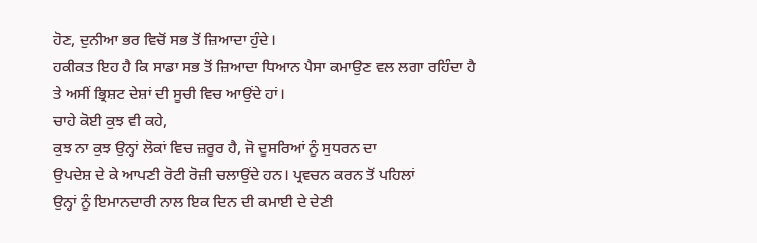ਹੋਣ, ਦੁਨੀਆ ਭਰ ਵਿਚੋਂ ਸਭ ਤੋਂ ਜ਼ਿਆਦਾ ਹੁੰਦੇ।
ਹਕੀਕਤ ਇਹ ਹੈ ਕਿ ਸਾਡਾ ਸਭ ਤੋਂ ਜ਼ਿਆਦਾ ਧਿਆਨ ਪੈਸਾ ਕਮਾਉਣ ਵਲ ਲਗਾ ਰਹਿੰਦਾ ਹੈ
ਤੇ ਅਸੀਂ ਭ੍ਰਿਸ਼ਟ ਦੇਸ਼ਾਂ ਦੀ ਸੂਚੀ ਵਿਚ ਆਉਂਦੇ ਹਾਂ।
ਚਾਹੇ ਕੋਈ ਕੁਝ ਵੀ ਕਹੇ,
ਕੁਝ ਨਾ ਕੁਝ ਉਨ੍ਹਾਂ ਲੋਕਾਂ ਵਿਚ ਜ਼ਰੂਰ ਹੈ, ਜੋ ਦੂਸਰਿਆਂ ਨੂੰ ਸੁਧਰਨ ਦਾ
ਉਪਦੇਸ਼ ਦੇ ਕੇ ਆਪਣੀ ਰੋਟੀ ਰੋਜ਼ੀ ਚਲਾਉਂਦੇ ਹਨ। ਪ੍ਰਵਚਨ ਕਰਨ ਤੋਂ ਪਹਿਲਾਂ
ਉਨ੍ਹਾਂ ਨੂੰ ਇਮਾਨਦਾਰੀ ਨਾਲ ਇਕ ਦਿਨ ਦੀ ਕਮਾਈ ਦੇ ਦੇਣੀ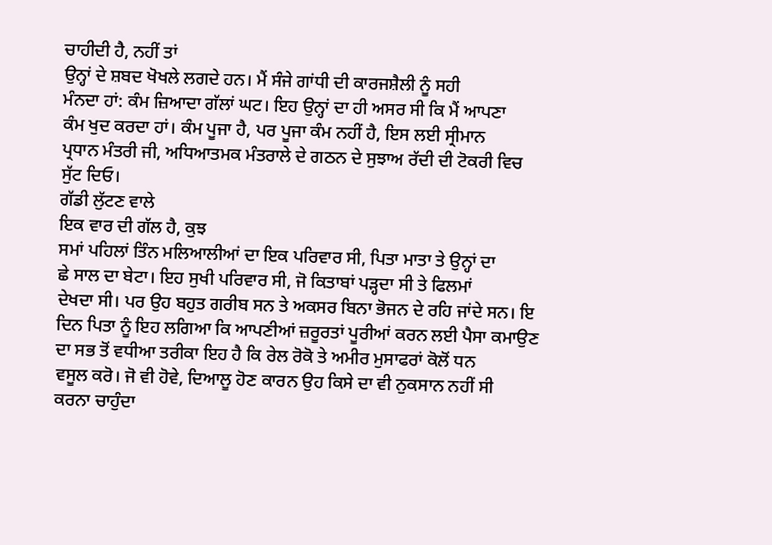ਚਾਹੀਦੀ ਹੈ, ਨਹੀਂ ਤਾਂ
ਉਨ੍ਹਾਂ ਦੇ ਸ਼ਬਦ ਖੋਖਲੇ ਲਗਦੇ ਹਨ। ਮੈਂ ਸੰਜੇ ਗਾਂਧੀ ਦੀ ਕਾਰਜਸ਼ੈਲੀ ਨੂੰ ਸਹੀ
ਮੰਨਦਾ ਹਾਂ: ਕੰਮ ਜ਼ਿਆਦਾ ਗੱਲਾਂ ਘਟ। ਇਹ ਉਨ੍ਹਾਂ ਦਾ ਹੀ ਅਸਰ ਸੀ ਕਿ ਮੈਂ ਆਪਣਾ
ਕੰਮ ਖੁਦ ਕਰਦਾ ਹਾਂ। ਕੰਮ ਪੂਜਾ ਹੈ, ਪਰ ਪੂਜਾ ਕੰਮ ਨਹੀਂ ਹੈ, ਇਸ ਲਈ ਸ੍ਰੀਮਾਨ
ਪ੍ਰਧਾਨ ਮੰਤਰੀ ਜੀ, ਅਧਿਆਤਮਕ ਮੰਤਰਾਲੇ ਦੇ ਗਠਨ ਦੇ ਸੁਝਾਅ ਰੱਦੀ ਦੀ ਟੋਕਰੀ ਵਿਚ
ਸੁੱਟ ਦਿਓ।
ਗੱਡੀ ਲੁੱਟਣ ਵਾਲੇ
ਇਕ ਵਾਰ ਦੀ ਗੱਲ ਹੈ, ਕੁਝ
ਸਮਾਂ ਪਹਿਲਾਂ ਤਿੰਨ ਮਲਿਆਲੀਆਂ ਦਾ ਇਕ ਪਰਿਵਾਰ ਸੀ, ਪਿਤਾ ਮਾਤਾ ਤੇ ਉਨ੍ਹਾਂ ਦਾ
ਛੇ ਸਾਲ ਦਾ ਬੇਟਾ। ਇਹ ਸੁਖੀ ਪਰਿਵਾਰ ਸੀ, ਜੋ ਕਿਤਾਬਾਂ ਪੜ੍ਹਦਾ ਸੀ ਤੇ ਫਿਲਮਾਂ
ਦੇਖਦਾ ਸੀ। ਪਰ ਉਹ ਬਹੁਤ ਗਰੀਬ ਸਨ ਤੇ ਅਕਸਰ ਬਿਨਾ ਭੋਜਨ ਦੇ ਰਹਿ ਜਾਂਦੇ ਸਨ। ਇ
ਦਿਨ ਪਿਤਾ ਨੂੰ ਇਹ ਲਗਿਆ ਕਿ ਆਪਣੀਆਂ ਜ਼ਰੂਰਤਾਂ ਪੂਰੀਆਂ ਕਰਨ ਲਈ ਪੈਸਾ ਕਮਾਉਣ
ਦਾ ਸਭ ਤੋਂ ਵਧੀਆ ਤਰੀਕਾ ਇਹ ਹੈ ਕਿ ਰੇਲ ਰੋਕੋ ਤੇ ਅਮੀਰ ਮੁਸਾਫਰਾਂ ਕੋਲੋਂ ਧਨ
ਵਸੂਲ ਕਰੋ। ਜੋ ਵੀ ਹੋਵੇ, ਦਿਆਲੂ ਹੋਣ ਕਾਰਨ ਉਹ ਕਿਸੇ ਦਾ ਵੀ ਨੁਕਸਾਨ ਨਹੀਂ ਸੀ
ਕਰਨਾ ਚਾਹੁੰਦਾ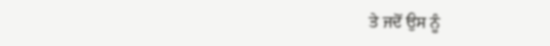ਤੇ ਜਦੋਂ ਉਸ ਨੂੰ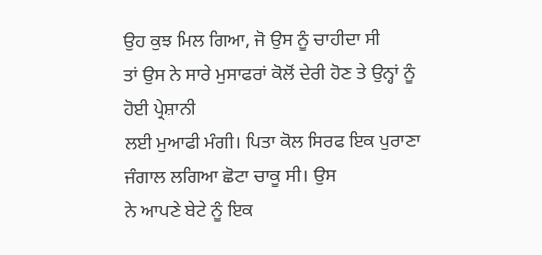ਉਹ ਕੁਝ ਮਿਲ ਗਿਆ, ਜੋ ਉਸ ਨੂੰ ਚਾਹੀਦਾ ਸੀ
ਤਾਂ ਉਸ ਨੇ ਸਾਰੇ ਮੁਸਾਫਰਾਂ ਕੋਲੋਂ ਦੇਰੀ ਹੋਣ ਤੇ ਉਨ੍ਹਾਂ ਨੂੰ ਹੋਈ ਪ੍ਰੇਸ਼ਾਨੀ
ਲਈ ਮੁਆਫੀ ਮੰਗੀ। ਪਿਤਾ ਕੋਲ ਸਿਰਫ ਇਕ ਪੁਰਾਣਾ ਜੰਗਾਲ ਲਗਿਆ ਛੋਟਾ ਚਾਕੂ ਸੀ। ਉਸ
ਨੇ ਆਪਣੇ ਬੇਟੇ ਨੂੰ ਇਕ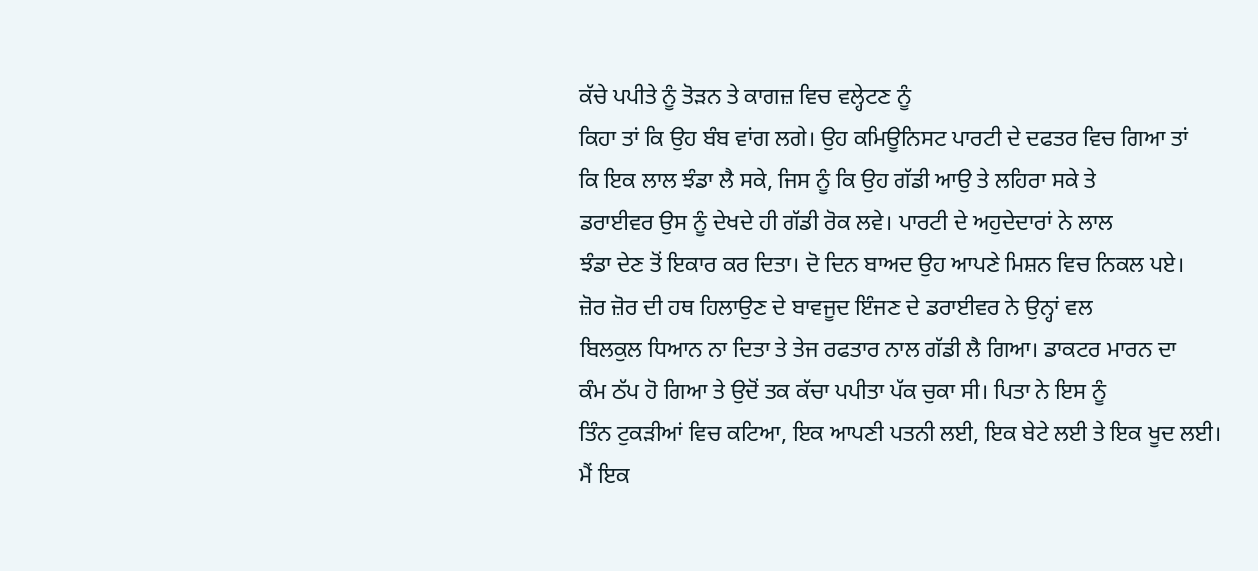ਕੱਚੇ ਪਪੀਤੇ ਨੂੰ ਤੋੜਨ ਤੇ ਕਾਗਜ਼ ਵਿਚ ਵਲ੍ਹੇਟਣ ਨੂੰ
ਕਿਹਾ ਤਾਂ ਕਿ ਉਹ ਬੰਬ ਵਾਂਗ ਲਗੇ। ਉਹ ਕਮਿਊਨਿਸਟ ਪਾਰਟੀ ਦੇ ਦਫਤਰ ਵਿਚ ਗਿਆ ਤਾਂ
ਕਿ ਇਕ ਲਾਲ ਝੰਡਾ ਲੈ ਸਕੇ, ਜਿਸ ਨੂੰ ਕਿ ਉਹ ਗੱਡੀ ਆਉ ਤੇ ਲਹਿਰਾ ਸਕੇ ਤੇ
ਡਰਾਈਵਰ ਉਸ ਨੂੰ ਦੇਖਦੇ ਹੀ ਗੱਡੀ ਰੋਕ ਲਵੇ। ਪਾਰਟੀ ਦੇ ਅਹੁਦੇਦਾਰਾਂ ਨੇ ਲਾਲ
ਝੰਡਾ ਦੇਣ ਤੋਂ ਇਕਾਰ ਕਰ ਦਿਤਾ। ਦੋ ਦਿਨ ਬਾਅਦ ਉਹ ਆਪਣੇ ਮਿਸ਼ਨ ਵਿਚ ਨਿਕਲ ਪਏ।
ਜ਼ੋਰ ਜ਼ੋਰ ਦੀ ਹਥ ਹਿਲਾਉਣ ਦੇ ਬਾਵਜੂਦ ਇੰਜਣ ਦੇ ਡਰਾਈਵਰ ਨੇ ਉਨ੍ਹਾਂ ਵਲ
ਬਿਲਕੁਲ ਧਿਆਨ ਨਾ ਦਿਤਾ ਤੇ ਤੇਜ ਰਫਤਾਰ ਨਾਲ ਗੱਡੀ ਲੈ ਗਿਆ। ਡਾਕਟਰ ਮਾਰਨ ਦਾ
ਕੰਮ ਠੱਪ ਹੋ ਗਿਆ ਤੇ ਉਦੋਂ ਤਕ ਕੱਚਾ ਪਪੀਤਾ ਪੱਕ ਚੁਕਾ ਸੀ। ਪਿਤਾ ਨੇ ਇਸ ਨੂੰ
ਤਿੰਨ ਟੁਕੜੀਆਂ ਵਿਚ ਕਟਿਆ, ਇਕ ਆਪਣੀ ਪਤਨੀ ਲਈ, ਇਕ ਬੇਟੇ ਲਈ ਤੇ ਇਕ ਖੂਦ ਲਈ।
ਮੈਂ ਇਕ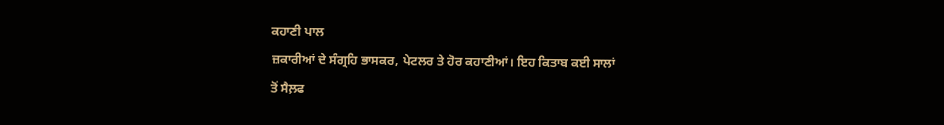ਕਹਾਣੀ ਪਾਲ
ਜ਼ਕਾਰੀਆਂ ਦੇ ਸੰਗ੍ਰਹਿ ਭਾਸਕਰ, ਪੇਟਲਰ ਤੇ ਹੋਰ ਕਹਾਣੀਆਂ। ਇਹ ਕਿਤਾਬ ਕਈ ਸਾਲਾਂ
ਤੋਂ ਸੈਲ਼ਫ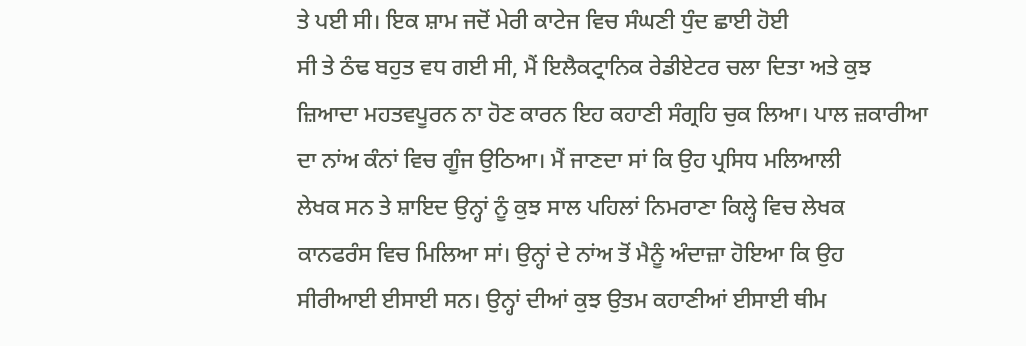ਤੇ ਪਈ ਸੀ। ਇਕ ਸ਼ਾਮ ਜਦੋਂ ਮੇਰੀ ਕਾਟੇਜ ਵਿਚ ਸੰਘਣੀ ਧੁੰਦ ਛਾਈ ਹੋਈ
ਸੀ ਤੇ ਠੰਢ ਬਹੁਤ ਵਧ ਗਈ ਸੀ, ਮੈਂ ਇਲੈਕਟ੍ਰਾਨਿਕ ਰੇਡੀਏਟਰ ਚਲਾ ਦਿਤਾ ਅਤੇ ਕੁਝ
ਜ਼ਿਆਦਾ ਮਹਤਵਪੂਰਨ ਨਾ ਹੋਣ ਕਾਰਨ ਇਹ ਕਹਾਣੀ ਸੰਗ੍ਰਹਿ ਚੁਕ ਲਿਆ। ਪਾਲ ਜ਼ਕਾਰੀਆ
ਦਾ ਨਾਂਅ ਕੰਨਾਂ ਵਿਚ ਗੂੰਜ ਉਠਿਆ। ਮੈਂ ਜਾਣਦਾ ਸਾਂ ਕਿ ਉਹ ਪ੍ਰਸਿਧ ਮਲਿਆਲੀ
ਲੇਖਕ ਸਨ ਤੇ ਸ਼ਾਇਦ ਉਨ੍ਹਾਂ ਨੂੰ ਕੁਝ ਸਾਲ ਪਹਿਲਾਂ ਨਿਮਰਾਣਾ ਕਿਲ੍ਹੇ ਵਿਚ ਲੇਖਕ
ਕਾਨਫਰੰਸ ਵਿਚ ਮਿਲਿਆ ਸਾਂ। ਉਨ੍ਹਾਂ ਦੇ ਨਾਂਅ ਤੋਂ ਮੈਨੂੰ ਅੰਦਾਜ਼ਾ ਹੋਇਆ ਕਿ ਉਹ
ਸੀਰੀਆਈ ਈਸਾਈ ਸਨ। ਉਨ੍ਹਾਂ ਦੀਆਂ ਕੁਝ ਉਤਮ ਕਹਾਣੀਆਂ ਈਸਾਈ ਥੀਮ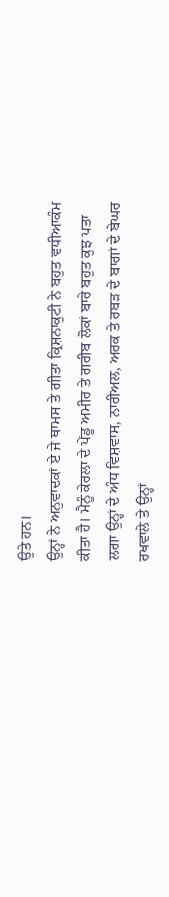ਉਤੇ ਹਨ।
ਉਨ੍ਹਾਂ ਨੇ ਅਨੁਵਾਦਕਾਂ ਏ ਜੇ ਥਾਮਸ ਤੇ ਗੀਤਾ ਕ੍ਰਿਸ਼ਨਾਕੁਟੀ ਨੇ ਬਹੁਤ ਵਧੀਆਕੰਮ
ਕੀਤਾ ਹੈ। ਮੈਨੂੰ ਕੇਰਲਾ ਦੇ ਪੇਂਡੂ ਅਮੀਰ ਤੇ ਗਰੀਬ ਲੋਕਾਂ ਬਾਰੇ ਬਹੁਤ ਕੁਝ ਪਤਾ
ਲਗਾ ਉਨ੍ਹਾਂ ਦੇ ਅੰਧ ਵਿਸ਼ਵਾਸ, ਨਾਰੀਅਲ, ਅਰਕ ਤੇ ਰਬੜ ਦੇ ਬਾਗਾਂ ਦੇ ਬੇਘਰ
ਰਖਵਾਲੇ ਤੇ ਉਨ੍ਹਾਂ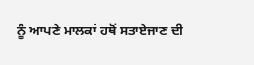ਨੂੰ ਆਪਣੇ ਮਾਲਕਾਂ ਹਥੋਂ ਸਤਾਏਜਾਣ ਦੀ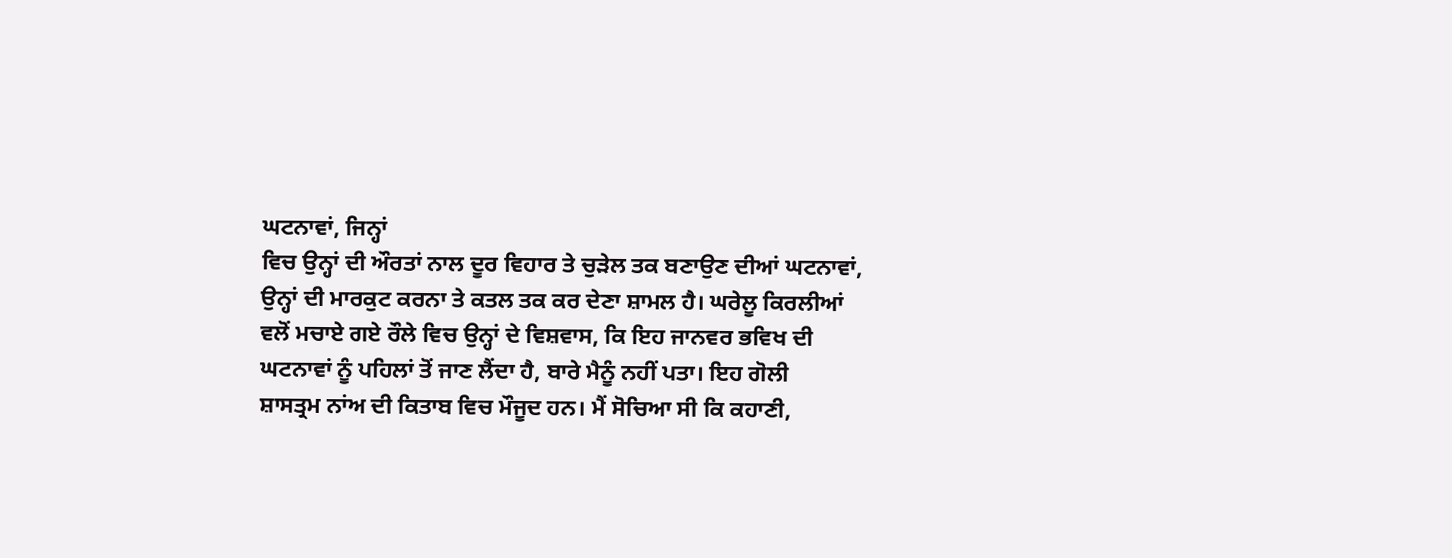ਘਟਨਾਵਾਂ, ਜਿਨ੍ਹਾਂ
ਵਿਚ ਉਨ੍ਹਾਂ ਦੀ ਔਰਤਾਂ ਨਾਲ ਦੂਰ ਵਿਹਾਰ ਤੇ ਚੁੜੇਲ ਤਕ ਬਣਾਉਣ ਦੀਆਂ ਘਟਨਾਵਾਂ,
ਉਨ੍ਹਾਂ ਦੀ ਮਾਰਕੁਟ ਕਰਨਾ ਤੇ ਕਤਲ ਤਕ ਕਰ ਦੇਣਾ ਸ਼ਾਮਲ ਹੈ। ਘਰੇਲੂ ਕਿਰਲੀਆਂ
ਵਲੋਂ ਮਚਾਏ ਗਏ ਰੌਲੇ ਵਿਚ ਉਨ੍ਹਾਂ ਦੇ ਵਿਸ਼ਵਾਸ, ਕਿ ਇਹ ਜਾਨਵਰ ਭਵਿਖ ਦੀ
ਘਟਨਾਵਾਂ ਨੂੰ ਪਹਿਲਾਂ ਤੋਂ ਜਾਣ ਲੈਂਦਾ ਹੈ, ਬਾਰੇ ਮੈਨੂੰ ਨਹੀਂ ਪਤਾ। ਇਹ ਗੋਲੀ
ਸ਼ਾਸਤ੍ਰਮ ਨਾਂਅ ਦੀ ਕਿਤਾਬ ਵਿਚ ਮੌਜੂਦ ਹਨ। ਮੈਂ ਸੋਚਿਆ ਸੀ ਕਿ ਕਹਾਣੀ,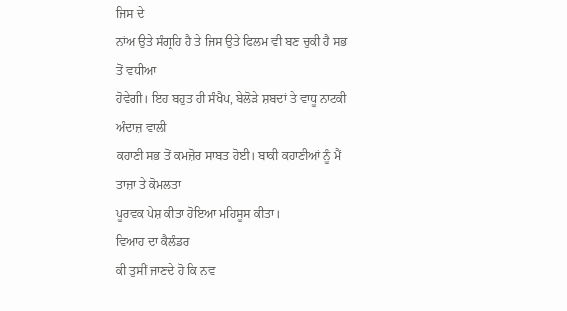ਜਿਸ ਦੇ
ਨਾਂਅ ਉਤੇ ਸੰਗ੍ਰਹਿ ਹੈ ਤੇ ਜਿਸ ਉਤੇ ਫਿਲਮ ਵੀ ਬਣ ਚੁਕੀ ਹੈ ਸਭ ਤੋਂ ਵਧੀਆ
ਹੋਵੇਗੀ। ਇਹ ਬਹੁਤ ਹੀ ਸੰਖੈਪ, ਬੇਲੋੜੇ ਸ਼ਬਦਾਂ ਤੇ ਵਾਧੂ ਨਾਟਕੀ ਅੰਦਾਜ਼ ਵਾਲੀ
ਕਹਾਣੀ ਸਭ ਤੋਂ ਕਮਜ਼ੋਰ ਸਾਬਤ ਹੋਈ। ਬਾਕੀ ਕਹਾਣੀਆਂ ਨੂੰ ਮੈਂ ਤਾਜ਼ਾ ਤੇ ਕੋਮਲਤਾ
ਪੂਰਵਕ ਪੇਸ਼ ਕੀਤਾ ਹੋਇਆ ਮਹਿਸੂਸ ਕੀਤਾ।
ਵਿਆਹ ਦਾ ਕੈਲੰਡਰ
ਕੀ ਤੁਸੀਂ ਜਾਣਦੇ ਹੋ ਕਿ ਨਵ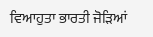ਵਿਆਹੁਤਾ ਭਾਰਤੀ ਜੋੜਿਆਂ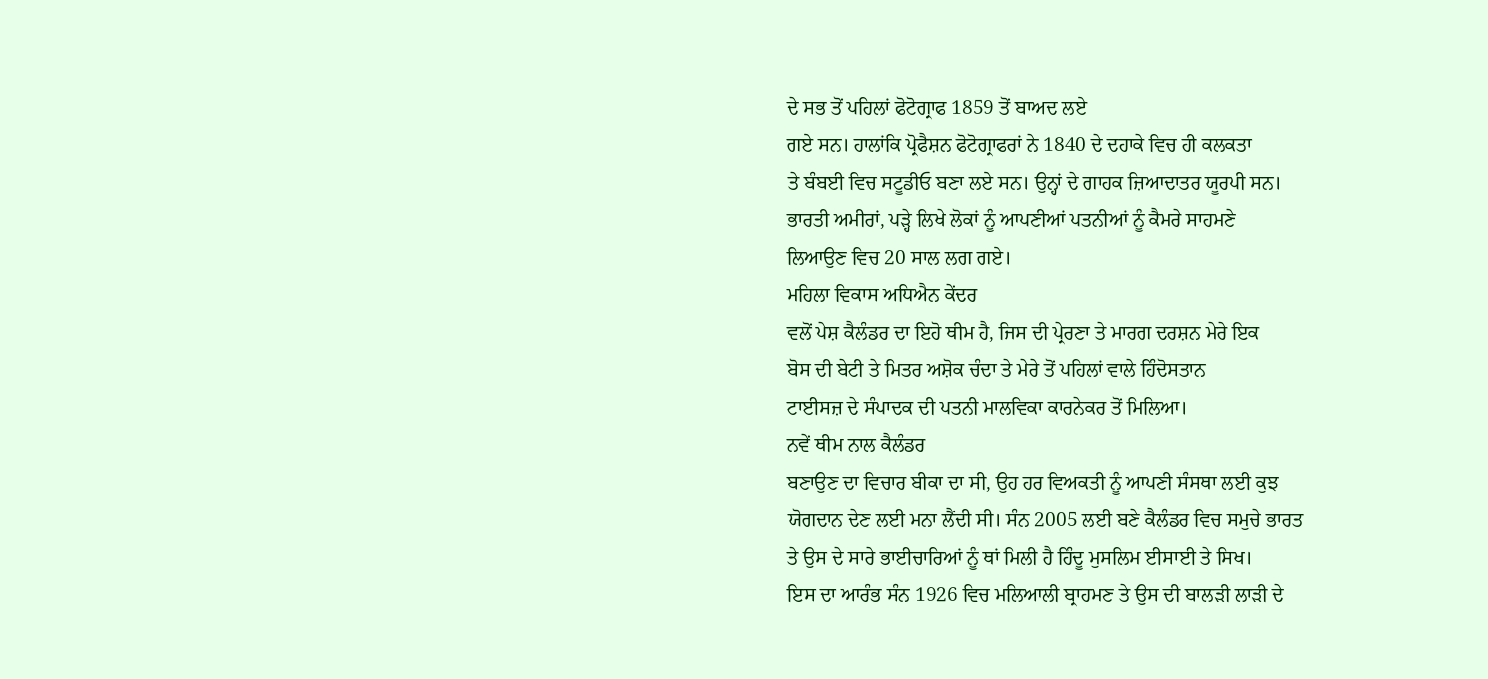ਦੇ ਸਭ ਤੋਂ ਪਹਿਲਾਂ ਫੋਟੋਗ੍ਰਾਫ 1859 ਤੋਂ ਬਾਅਦ ਲਏ
ਗਏ ਸਨ। ਹਾਲਾਂਕਿ ਪ੍ਰੋਫੈਸ਼ਨ ਫੋਟੋਗ੍ਰਾਫਰਾਂ ਨੇ 1840 ਦੇ ਦਹਾਕੇ ਵਿਚ ਹੀ ਕਲਕਤਾ
ਤੇ ਬੰਬਈ ਵਿਚ ਸਟੂਡੀਓ ਬਣਾ ਲਏ ਸਨ। ਉਨ੍ਹਾਂ ਦੇ ਗਾਹਕ ਜ਼ਿਆਦਾਤਰ ਯੂਰਪੀ ਸਨ।
ਭਾਰਤੀ ਅਮੀਰਾਂ, ਪੜ੍ਹੇ ਲਿਖੇ ਲੋਕਾਂ ਨੂੰ ਆਪਣੀਆਂ ਪਤਨੀਆਂ ਨੂੰ ਕੈਮਰੇ ਸਾਹਮਣੇ
ਲਿਆਉਣ ਵਿਚ 20 ਸਾਲ ਲਗ ਗਏ।
ਮਹਿਲਾ ਵਿਕਾਸ ਅਧਿਐਨ ਕੇਂਦਰ
ਵਲੋਂ ਪੇਸ਼ ਕੈਲੰਡਰ ਦਾ ਇਹੋ ਥੀਮ ਹੈ, ਜਿਸ ਦੀ ਪ੍ਰੇਰਣਾ ਤੇ ਮਾਰਗ ਦਰਸ਼ਨ ਮੇਰੇ ਇਕ
ਬੋਸ ਦੀ ਬੇਟੀ ਤੇ ਮਿਤਰ ਅਸ਼ੋਕ ਚੰਦਾ ਤੇ ਮੇਰੇ ਤੋਂ ਪਹਿਲਾਂ ਵਾਲੇ ਹਿੰਦੋਸਤਾਨ
ਟਾਈਸਜ਼ ਦੇ ਸੰਪਾਦਕ ਦੀ ਪਤਨੀ ਮਾਲਵਿਕਾ ਕਾਰਨੇਕਰ ਤੋਂ ਮਿਲਿਆ।
ਨਵੇਂ ਥੀਮ ਨਾਲ ਕੈਲੰਡਰ
ਬਣਾਉਣ ਦਾ ਵਿਚਾਰ ਬੀਕਾ ਦਾ ਸੀ, ਉਹ ਹਰ ਵਿਅਕਤੀ ਨੂੰ ਆਪਣੀ ਸੰਸਥਾ ਲਈ ਕੁਝ
ਯੋਗਦਾਨ ਦੇਣ ਲਈ ਮਨਾ ਲੈਂਦੀ ਸੀ। ਸੰਨ 2005 ਲਈ ਬਣੇ ਕੈਲੰਡਰ ਵਿਚ ਸਮੁਚੇ ਭਾਰਤ
ਤੇ ਉਸ ਦੇ ਸਾਰੇ ਭਾਈਚਾਰਿਆਂ ਨੂੰ ਥਾਂ ਮਿਲੀ ਹੈ ਹਿੰਦੂ ਮੁਸਲਿਮ ਈਸਾਈ ਤੇ ਸਿਖ।
ਇਸ ਦਾ ਆਰੰਭ ਸੰਨ 1926 ਵਿਚ ਮਲਿਆਲੀ ਬ੍ਰਾਹਮਣ ਤੇ ਉਸ ਦੀ ਬਾਲੜੀ ਲਾੜੀ ਦੇ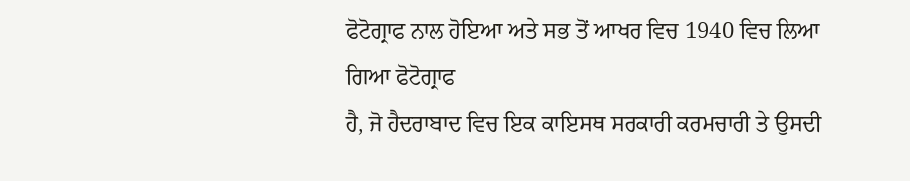ਫੋਟੋਗ੍ਰਾਫ ਨਾਲ ਹੋਇਆ ਅਤੇ ਸਭ ਤੋਂ ਆਖਰ ਵਿਚ 1940 ਵਿਚ ਲਿਆ ਗਿਆ ਫੋਟੋਗ੍ਰਾਫ
ਹੈ, ਜੋ ਹੈਦਰਾਬਾਦ ਵਿਚ ਇਕ ਕਾਇਸਥ ਸਰਕਾਰੀ ਕਰਮਚਾਰੀ ਤੇ ਉਸਦੀ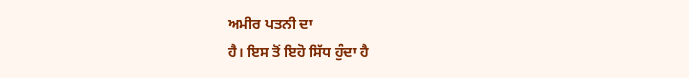ਅਮੀਰ ਪਤਨੀ ਦਾ
ਹੈ। ਇਸ ਤੋਂ ਇਹੋ ਸਿੱਧ ਹੁੰਦਾ ਹੈ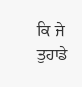ਕਿ ਜੇ ਤੁਹਾਡੇ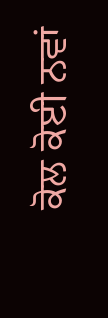ਕੋਲ ਕੋਈ ਨਵਾਂ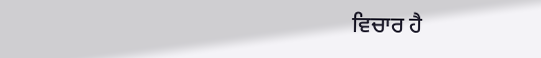ਵਿਚਾਰ ਹੈ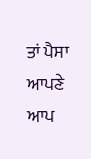ਤਾਂ ਪੈਸਾ ਆਪਣੇ ਆਪ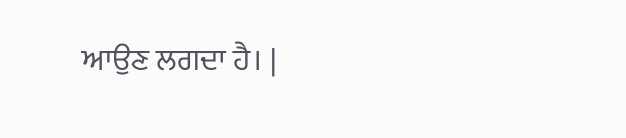ਆਉਣ ਲਗਦਾ ਹੈ। |